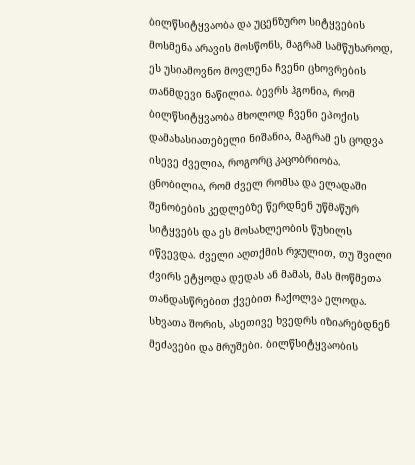ბილწსიტყვაობა და უცენზურო სიტყვების მოსმენა არავის მოსწონს, მაგრამ სამწუხაროდ, ეს უსიამოვნო მოვლენა ჩვენი ცხოვრების თანმდევი ნაწილია. ბევრს ჰგონია, რომ ბილწსიტყვაობა მხოლოდ ჩვენი ეპოქის დამახასიათებელი ნიშანია, მაგრამ ეს ცოდვა ისევე ძველია, როგორც კაცობრიობა. ცნობილია, რომ ძველ რომსა და ელადაში შენობების კედლებზე წერდნენ უწმაწურ სიტყვებს და ეს მოსახლეობის წუხილს იწვევდა. ძველი აღთქმის რჯულით, თუ შვილი ძვირს ეტყოდა დედას ან მამას, მას მოწმეთა თანდასწრებით ქვებით ჩაქოლვა ელოდა.
სხვათა შორის, ასეთივე ხვედრს იზიარებდნენ მეძავები და მრუშები. ბილწსიტყვაობის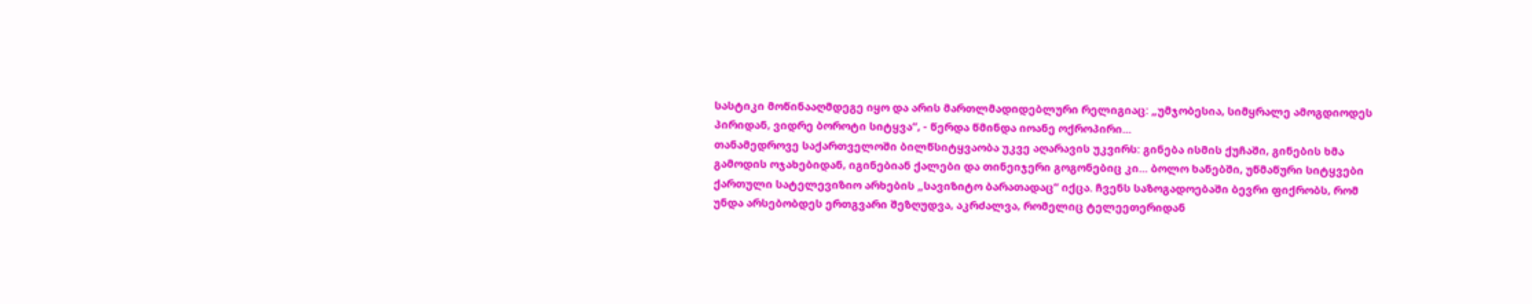სასტიკი მოწინააღმდეგე იყო და არის მართლმადიდებლური რელიგიაც: „უმჯობესია, სიმყრალე ამოგდიოდეს პირიდან, ვიდრე ბოროტი სიტყვა“, - წერდა წმინდა იოანე ოქროპირი...
თანამედროვე საქართველოში ბილწსიტყვაობა უკვე აღარავის უკვირს: გინება ისმის ქუჩაში, გინების ხმა გამოდის ოჯახებიდან, იგინებიან ქალები და თინეიჯერი გოგონებიც კი... ბოლო ხანებში, უწმაწური სიტყვები ქართული სატელევიზიო არხების „სავიზიტო ბარათადაც“ იქცა. ჩვენს საზოგადოებაში ბევრი ფიქრობს, რომ უნდა არსებობდეს ერთგვარი შეზღუდვა, აკრძალვა, რომელიც ტელეეთერიდან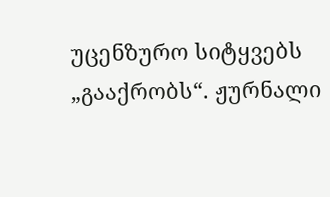უცენზურო სიტყვებს „გააქრობს“. ჟურნალი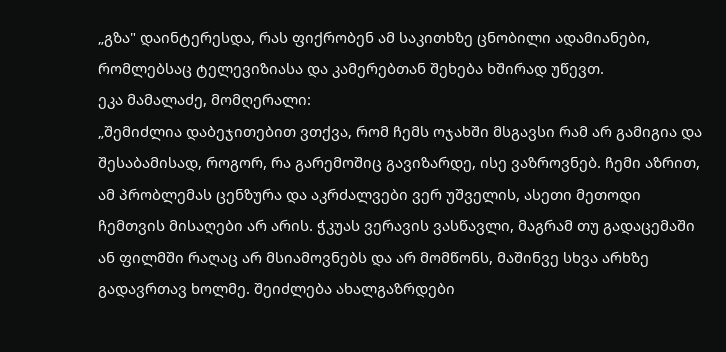„გზა" დაინტერესდა, რას ფიქრობენ ამ საკითხზე ცნობილი ადამიანები, რომლებსაც ტელევიზიასა და კამერებთან შეხება ხშირად უწევთ.
ეკა მამალაძე, მომღერალი:
„შემიძლია დაბეჯითებით ვთქვა, რომ ჩემს ოჯახში მსგავსი რამ არ გამიგია და შესაბამისად, როგორ, რა გარემოშიც გავიზარდე, ისე ვაზროვნებ. ჩემი აზრით, ამ პრობლემას ცენზურა და აკრძალვები ვერ უშველის, ასეთი მეთოდი ჩემთვის მისაღები არ არის. ჭკუას ვერავის ვასწავლი, მაგრამ თუ გადაცემაში ან ფილმში რაღაც არ მსიამოვნებს და არ მომწონს, მაშინვე სხვა არხზე გადავრთავ ხოლმე. შეიძლება ახალგაზრდები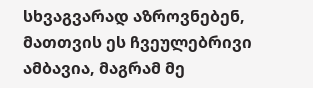სხვაგვარად აზროვნებენ, მათთვის ეს ჩვეულებრივი ამბავია, მაგრამ მე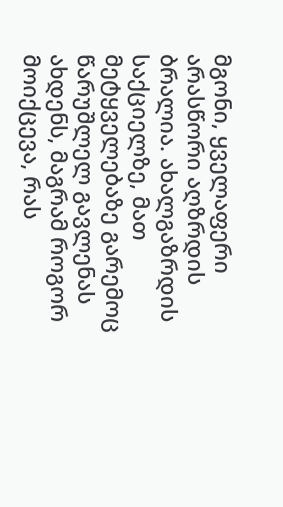მგონი, ყველაფერი არასწორი აღზრდის ბრალია. ახალგაზრდის საქციელზე, მათ მეტყველებაზე გარემოც წარუშლელ გავლენას ახდენს, მაგრამ როგორ მოიქცევა, რას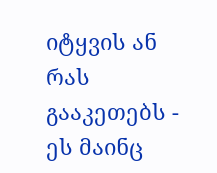იტყვის ან რას გააკეთებს - ეს მაინც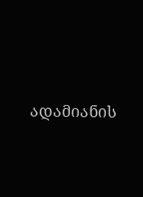ადამიანის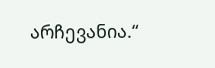არჩევანია.“